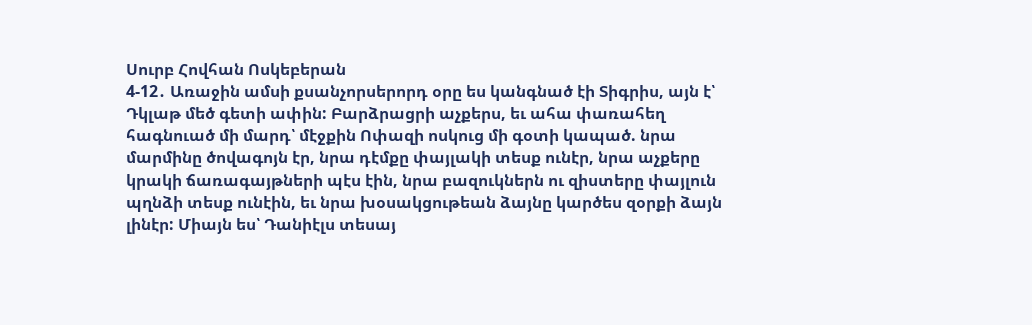Սուրբ Հովհան Ոսկեբերան
4-12․ Առաջին ամսի քսանչորսերորդ օրը ես կանգնած էի Տիգրիս, այն է՝ Դկլաթ մեծ գետի ափին: Բարձրացրի աչքերս, եւ ահա փառահեղ հագնուած մի մարդ՝ մէջքին Ոփազի ոսկուց մի գօտի կապած. նրա մարմինը ծովագոյն էր, նրա դէմքը փայլակի տեսք ունէր, նրա աչքերը կրակի ճառագայթների պէս էին, նրա բազուկներն ու զիստերը փայլուն պղնձի տեսք ունէին, եւ նրա խօսակցութեան ձայնը կարծես զօրքի ձայն լինէր: Միայն ես՝ Դանիէլս տեսայ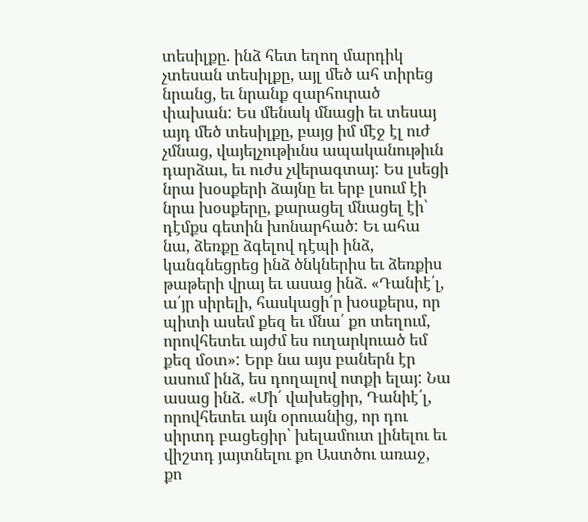տեսիլքը. ինձ հետ եղող մարդիկ չտեսան տեսիլքը, այլ մեծ ահ տիրեց նրանց, եւ նրանք զարհուրած փախան: Ես մենակ մնացի եւ տեսայ այդ մեծ տեսիլքը, բայց իմ մէջ էլ ուժ չմնաց, վայելչութիւնս ապականութիւն դարձաւ, եւ ուժս չվերագտայ: Ես լսեցի նրա խօսքերի ձայնը եւ երբ լսում էի նրա խօսքերը, քարացել մնացել էի՝ դէմքս գետին խոնարհած: Եւ ահա նա, ձեռքը ձգելով դէպի ինձ, կանգնեցրեց ինձ ծնկներիս եւ ձեռքիս թաթերի վրայ եւ ասաց ինձ. «Դանիէ՛լ, ա՛յր սիրելի, հասկացի՛ր խօսքերս, որ պիտի ասեմ քեզ եւ մնա՛ քո տեղում, որովհետեւ այժմ ես ուղարկուած եմ քեզ մօտ»: Երբ նա այս բաներն էր ասում ինձ, ես դողալով ոտքի ելայ: Նա ասաց ինձ. «Մի՛ վախեցիր, Դանիէ՛լ, որովհետեւ այն օրուանից, որ դու սիրտդ բացեցիր՝ խելամուտ լինելու եւ վիշտդ յայտնելու քո Աստծու առաջ, քո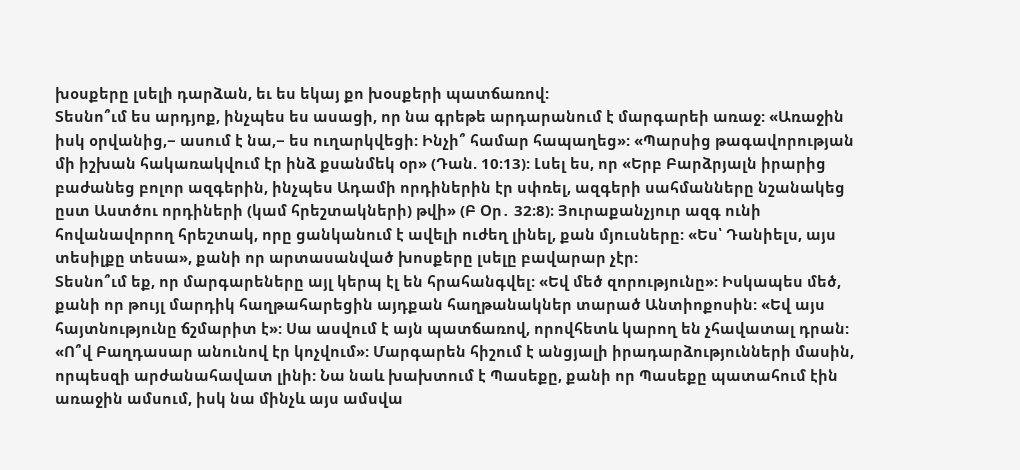խօսքերը լսելի դարձան, եւ ես եկայ քո խօսքերի պատճառով:
Տեսնո՞ւմ ես արդյոք, ինչպես ես ասացի, որ նա գրեթե արդարանում է մարգարեի առաջ: «Առաջին իսկ օրվանից,− ասում է նա,− ես ուղարկվեցի: Ինչի՞ համար հապաղեց»: «Պարսից թագավորության մի իշխան հակառակվում էր ինձ քսանմեկ օր» (Դան. 10։13): Լսել ես, որ «Երբ Բարձրյալն իրարից բաժանեց բոլոր ազգերին, ինչպես Ադամի որդիներին էր սփռել, ազգերի սահմանները նշանակեց ըստ Աստծու որդիների (կամ հրեշտակների) թվի» (Բ Օր․ 32։8)։ Յուրաքանչյուր ազգ ունի հովանավորող հրեշտակ, որը ցանկանում է ավելի ուժեղ լինել, քան մյուսները: «Ես՝ Դանիելս, այս տեսիլքը տեսա», քանի որ արտասանված խոսքերը լսելը բավարար չէր:
Տեսնո՞ւմ եք, որ մարգարեները այլ կերպ էլ են հրահանգվել: «Եվ մեծ զորությունը»: Իսկապես մեծ, քանի որ թույլ մարդիկ հաղթահարեցին այդքան հաղթանակներ տարած Անտիոքոսին: «Եվ այս հայտնությունը ճշմարիտ է»: Սա ասվում է այն պատճառով, որովհետև կարող են չհավատալ դրան: «Ո՞վ Բաղդասար անունով էր կոչվում»: Մարգարեն հիշում է անցյալի իրադարձությունների մասին, որպեսզի արժանահավատ լինի: Նա նաև խախտում է Պասեքը, քանի որ Պասեքը պատահում էին առաջին ամսում, իսկ նա մինչև այս ամսվա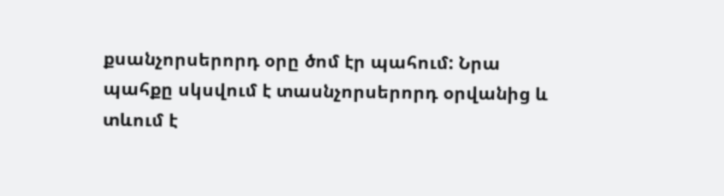քսանչորսերորդ օրը ծոմ էր պահում: Նրա պահքը սկսվում է տասնչորսերորդ օրվանից և տևում է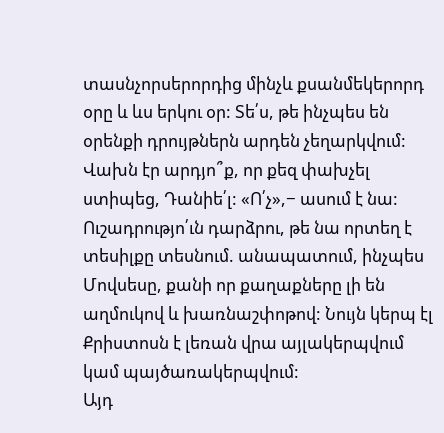տասնչորսերորդից մինչև քսանմեկերորդ օրը և ևս երկու օր: Տե՛ս, թե ինչպես են օրենքի դրույթներն արդեն չեղարկվում: Վախն էր արդյո՞ք, որ քեզ փախչել ստիպեց, Դանիե՛լ: «Ո՛չ»,− ասում է նա: Ուշադրությո՛ւն դարձրու, թե նա որտեղ է տեսիլքը տեսնում. անապատում, ինչպես Մովսեսը, քանի որ քաղաքները լի են աղմուկով և խառնաշփոթով: Նույն կերպ էլ Քրիստոսն է լեռան վրա այլակերպվում կամ պայծառակերպվում:
Այդ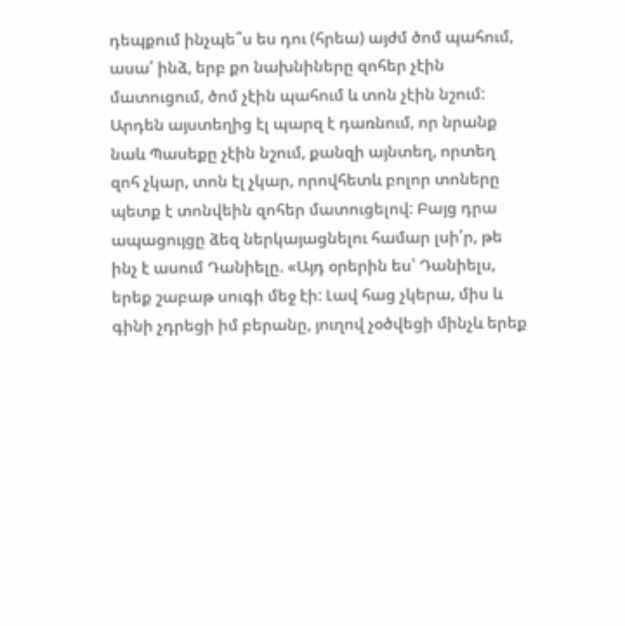դեպքում ինչպե՞ս ես դու (հրեա) այժմ ծոմ պահում, ասա՛ ինձ, երբ քո նախնիները զոհեր չէին մատուցում, ծոմ չէին պահում և տոն չէին նշում: Արդեն այստեղից էլ պարզ է դառնում, որ նրանք նաև Պասեքը չէին նշում, քանզի այնտեղ, որտեղ զոհ չկար, տոն էլ չկար, որովհետև բոլոր տոները պետք է տոնվեին զոհեր մատուցելով: Բայց դրա ապացույցը ձեզ ներկայացնելու համար լսի՛ր, թե ինչ է ասում Դանիելը. «Այդ օրերին ես՝ Դանիելս, երեք շաբաթ սուգի մեջ էի: Լավ հաց չկերա, միս և գինի չդրեցի իմ բերանը, յուղով չօծվեցի մինչև երեք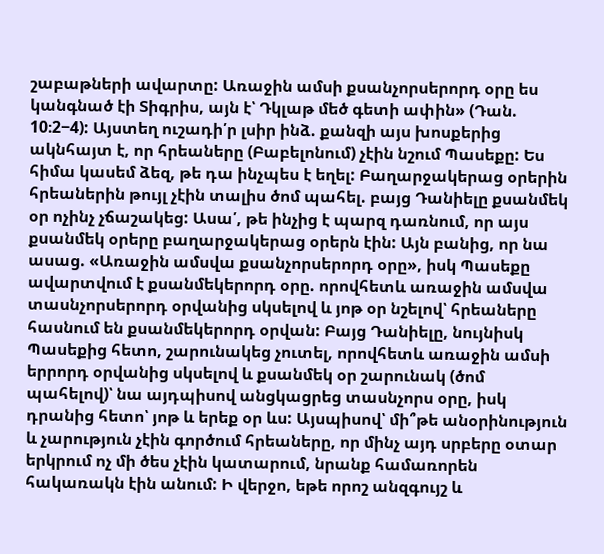շաբաթների ավարտը: Առաջին ամսի քսանչորսերորդ օրը ես կանգնած էի Տիգրիս, այն է՝ Դկլաթ մեծ գետի ափին» (Դան. 10։2−4): Այստեղ ուշադի՛ր լսիր ինձ. քանզի այս խոսքերից ակնհայտ է, որ հրեաները (Բաբելոնում) չէին նշում Պասեքը: Ես հիմա կասեմ ձեզ, թե դա ինչպես է եղել: Բաղարջակերաց օրերին հրեաներին թույլ չէին տալիս ծոմ պահել. բայց Դանիելը քսանմեկ օր ոչինչ չճաշակեց: Ասա՛, թե ինչից է պարզ դառնում, որ այս քսանմեկ օրերը բաղարջակերաց օրերն էին: Այն բանից, որ նա ասաց. «Առաջին ամսվա քսանչորսերորդ օրը», իսկ Պասեքը ավարտվում է քսանմեկերորդ օրը. որովհետև առաջին ամսվա տասնչորսերորդ օրվանից սկսելով և յոթ օր նշելով՝ հրեաները հասնում են քսանմեկերորդ օրվան: Բայց Դանիելը, նույնիսկ Պասեքից հետո, շարունակեց չուտել, որովհետև առաջին ամսի երրորդ օրվանից սկսելով և քսանմեկ օր շարունակ (ծոմ պահելով)՝ նա այդպիսով անցկացրեց տասնչորս օրը, իսկ դրանից հետո՝ յոթ և երեք օր ևս: Այսպիսով՝ մի՞թե անօրինություն և չարություն չէին գործում հրեաները, որ մինչ այդ սրբերը օտար երկրում ոչ մի ծես չէին կատարում, նրանք համառորեն հակառակն էին անում: Ի վերջո, եթե որոշ անզգույշ և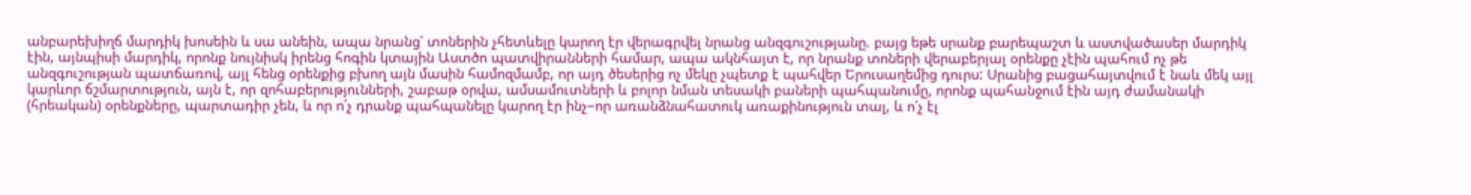անբարեխիղճ մարդիկ խոսեին և սա անեին, ապա նրանց՝ տոներին չհետևելը կարող էր վերագրվել նրանց անզգուշությանը. բայց եթե սրանք բարեպաշտ և աստվածասեր մարդիկ էին, այնպիսի մարդիկ, որոնք նույնիսկ իրենց հոգին կտային Աստծո պատվիրանների համար, ապա ակնհայտ է, որ նրանք տոների վերաբերյալ օրենքը չէին պահում ոչ թե անզգուշության պատճառով, այլ հենց օրենքից բխող այն մասին համոզմամբ, որ այդ ծեսերից ոչ մեկը չպետք է պահվեր Երուսաղեմից դուրս: Սրանից բացահայտվում է նաև մեկ այլ կարևոր ճշմարտություն, այն է, որ զոհաբերությունների, շաբաթ օրվա, ամսամուտների և բոլոր նման տեսակի բաների պահպանումը, որոնք պահանջում էին այդ ժամանակի (հրեական) օրենքները, պարտադիր չեն, և որ ո՛չ դրանք պահպանելը կարող էր ինչ−որ առանձնահատուկ առաքինություն տալ, և ո՛չ էլ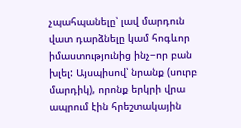չպահպանելը՝ լավ մարդուն վատ դարձնելը կամ հոգևոր իմաստությունից ինչ−որ բան խլել: Այսպիսով՝ նրանք (սուրբ մարդիկ), որոնք երկրի վրա ապրում էին հրեշտակային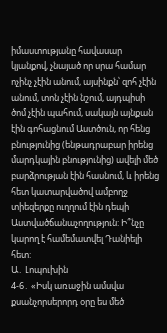իմաստությանը հավասար կյանքով, չնայած որ սրա համար ոչինչ չէին անում, այսինքն՝ զոհ չէին անում, տոն չէին նշում, այդպիսի ծոմ չէին պահում, սակայն այնքան էին գոհացնում Աստծուն, որ հենց բնությունից (ենթադրաբար իրենց մարդկային բնությունից) ավելի մեծ բարձրության էին հասնում, և իրենց հետ կատարվածով ամբողջ տիեզերքը ուղղում էին դեպի Աստվածճանաչողություն: Ի՞նչը կարող է համեմատվել Դանիելի հետ:
Ա․ Լոպուխին
4-6․ «Իսկ առաջին ամսվա քսանչորսերորդ օրը ես մեծ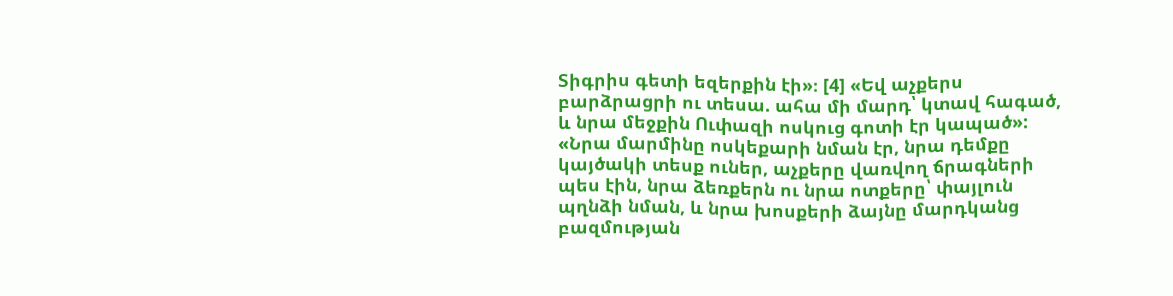Տիգրիս գետի եզերքին էի»։ [4] «Եվ աչքերս բարձրացրի ու տեսա. ահա մի մարդ՝ կտավ հագած, և նրա մեջքին Ուփազի ոսկուց գոտի էր կապած»: «Նրա մարմինը ոսկեքարի նման էր, նրա դեմքը կայծակի տեսք ուներ, աչքերը վառվող ճրագների պես էին, նրա ձեռքերն ու նրա ոտքերը՝ փայլուն պղնձի նման, և նրա խոսքերի ձայնը մարդկանց բազմության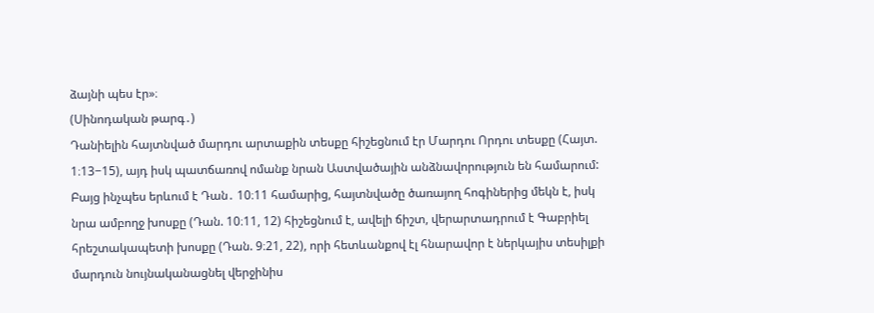ձայնի պես էր»։
(Սինոդական թարգ․)
Դանիելին հայտնված մարդու արտաքին տեսքը հիշեցնում էր Մարդու Որդու տեսքը (Հայտ. 1։13−15), այդ իսկ պատճառով ոմանք նրան Աստվածային անձնավորություն են համարում: Բայց ինչպես երևում է Դան․ 10։11 համարից, հայտնվածը ծառայող հոգիներից մեկն է, իսկ նրա ամբողջ խոսքը (Դան. 10։11, 12) հիշեցնում է, ավելի ճիշտ, վերարտադրում է Գաբրիել հրեշտակապետի խոսքը (Դան. 9։21, 22), որի հետևանքով էլ հնարավոր է ներկայիս տեսիլքի մարդուն նույնականացնել վերջինիս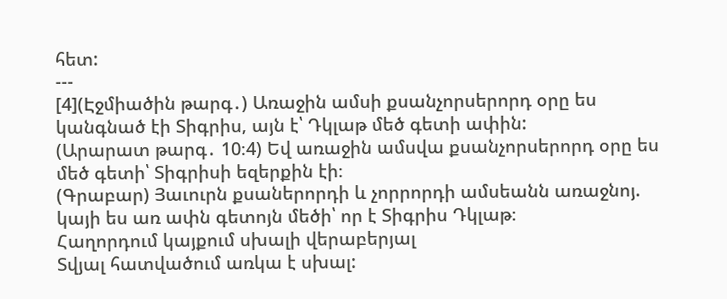հետ:
---
[4](Էջմիածին թարգ․) Առաջին ամսի քսանչորսերորդ օրը ես կանգնած էի Տիգրիս, այն է՝ Դկլաթ մեծ գետի ափին:
(Արարատ թարգ․ 10։4) Եվ առաջին ամսվա քսանչորսերորդ օրը ես մեծ գետի՝ Տիգրիսի եզերքին էի։
(Գրաբար) Յաւուրն քսաներորդի և չորրորդի ամսեանն առաջնոյ. կայի ես առ ափն գետոյն մեծի՝ որ է Տիգրիս Դկլաթ։
Հաղորդում կայքում սխալի վերաբերյալ
Տվյալ հատվածում առկա է սխալ: